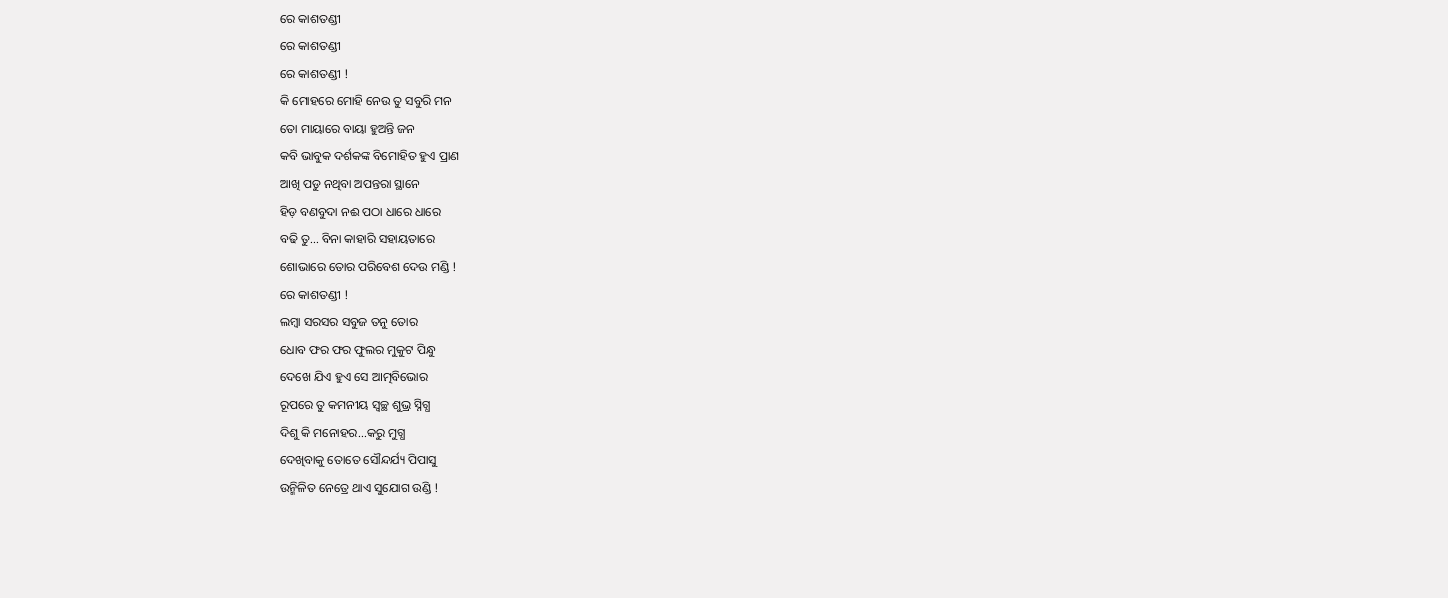ରେ କାଶତଣ୍ଡୀ
ରେ କାଶତଣ୍ଡୀ
ରେ କାଶତଣ୍ଡୀ !
କି ମୋହରେ ମୋହି ନେଉ ତୁ ସବୁରି ମନ
ତୋ ମାୟାରେ ବାୟା ହୁଅନ୍ତି ଜନ
କବି ଭାବୁକ ଦର୍ଶକଙ୍କ ବିମୋହିତ ହୁଏ ପ୍ରାଣ
ଆଖି ପଡୁ ନଥିବା ଅପନ୍ତରା ସ୍ଥାନେ
ହିଡ଼ ବଣବୁଦା ନଈ ପଠା ଧାରେ ଧାରେ
ବଢି ତୁ... ବିନା କାହାରି ସହାୟତାରେ
ଶୋଭାରେ ତୋର ପରିବେଶ ଦେଉ ମଣ୍ଡି !
ରେ କାଶତଣ୍ଡୀ !
ଲମ୍ବା ସରସର ସବୁଜ ତନୁ ତୋର
ଧୋବ ଫର ଫର ଫୁଲର ମୁକୁଟ ପିନ୍ଧୁ
ଦେଖେ ଯିଏ ହୁଏ ସେ ଆତ୍ମବିଭୋର
ରୂପରେ ତୁ କମନୀୟ ସ୍ୱଚ୍ଛ ଶୁଭ୍ର ସ୍ନିଗ୍ଧ
ଦିଶୁ କି ମନୋହର...କରୁ ମୁଗ୍ଧ
ଦେଖିବାକୁ ତୋତେ ସୌନ୍ଦର୍ଯ୍ୟ ପିପାସୁ
ଉନ୍ମିଳିତ ନେତ୍ରେ ଥାଏ ସୁଯୋଗ ଉଣ୍ଡି !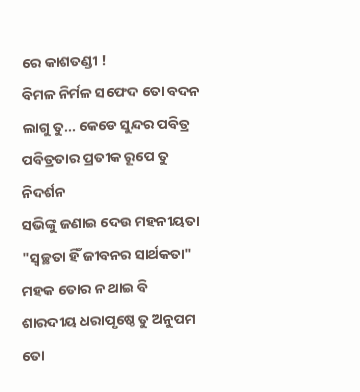ରେ କାଶତଣ୍ଡୀ !
ବିମଳ ନିର୍ମଳ ସଫେଦ ତୋ ବଦନ
ଲାଗୁ ତୁ... କେଡେ ସୁନ୍ଦର ପବିତ୍ର
ପବିତ୍ରତାର ପ୍ରତୀକ ରୂପେ ତୁ ନିଦର୍ଶନ
ସଭିଙ୍କୁ ଜଣାଇ ଦେଉ ମହନୀୟତା
"ସ୍ୱଚ୍ଛତା ହିଁ ଜୀବନର ସାର୍ଥକତା"
ମହକ ତୋର ନ ଥାଇ ବି
ଶାରଦୀୟ ଧରାପୃଷ୍ଠେ ତୁ ଅନୁପମ
ତୋ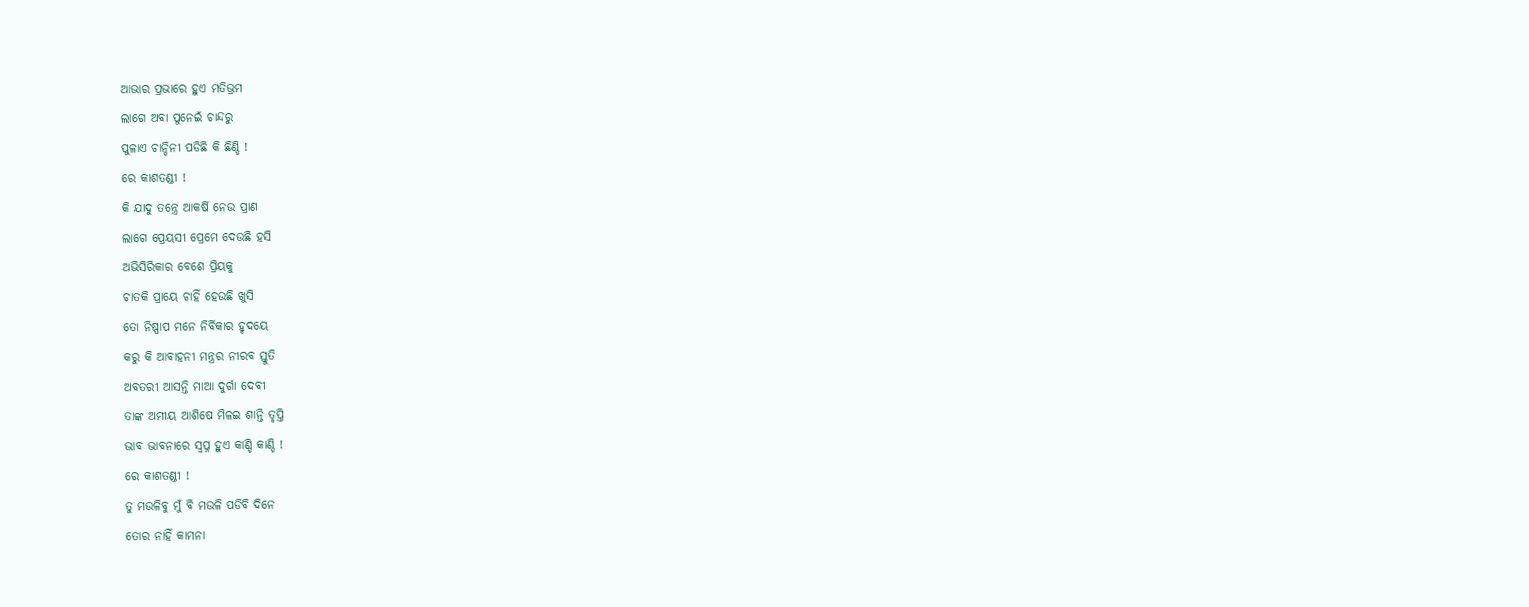ଆଭାର ପ୍ରଭାରେ ହୁଏ ମତିଭ୍ରମ
ଲାଗେ ଅବା ପୁନେଇଁ ଚାନ୍ଦରୁ
ପୁଳାଏ ଚାନ୍ଦିନୀ ପଡିଛି କି ଛିଣ୍ଡି !
ରେ କାଶତଣ୍ଡୀ !
କି ଯାଦୁ ତନ୍ତ୍ରେ ଆକର୍ଷି ନେଉ ପ୍ରାଣ
ଲାଗେ ପ୍ରେୟସୀ ପ୍ରେମେ ଦେଉଛି ହସି
ଅଭିସିରିକାର ବେଶେ ପ୍ରିୟକୁ
ଚାତକି ପ୍ରାୟେ ଚାହିଁ ହେଉଛି ଖୁସି
ତୋ ନିଷ୍ପାପ ମନେ ନିର୍ବିକାର ହୃଦୟେ
କରୁ କି ଆବାହନୀ ମନ୍ତ୍ରର ନୀରବ ସ୍ତୁତି
ଅବତରୀ ଆସନ୍ତି ମାଆ ଦୁର୍ଗା ଦେବୀ
ତାଙ୍କ ଅମୀୟ ଆଶିଷେ ମିଳଇ ଶାନ୍ତି ତୃପ୍ତି
ଭାବ ଭାବନାରେ ସ୍ୱପ୍ନ ହୁଏ କାଣ୍ଡି କାଣ୍ଡି !
ରେ କାଶତଣ୍ଡୀ !
ତୁ ମଉଳିବୁ ମୁଁ ବି ମଉଳି ପଡିବି ଦିନେ
ତୋର ନାହିଁ କାମନା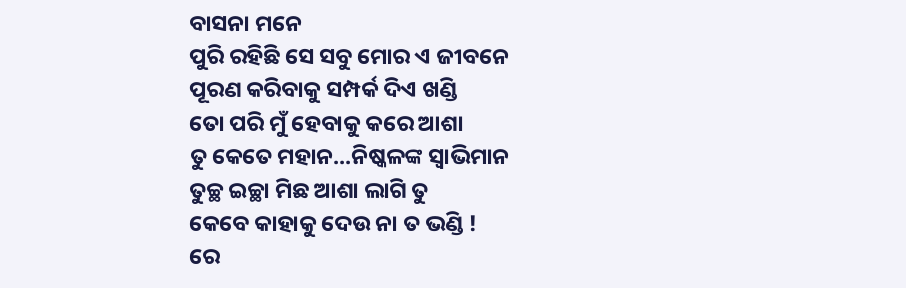ବାସନା ମନେ
ପୁରି ରହିଛି ସେ ସବୁ ମୋର ଏ ଜୀବନେ
ପୂରଣ କରିବାକୁ ସମ୍ପର୍କ ଦିଏ ଖଣ୍ଡି
ତୋ ପରି ମୁଁ ହେବାକୁ କରେ ଆଶା
ତୁ କେତେ ମହାନ...ନିଷ୍କଳଙ୍କ ସ୍ଵାଭିମାନ
ତୁଚ୍ଛ ଇଚ୍ଛା ମିଛ ଆଶା ଲାଗି ତୁ
କେବେ କାହାକୁ ଦେଉ ନା ତ ଭଣ୍ଡି !
ରେ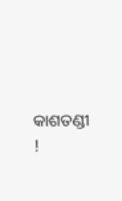କାଶତଣ୍ଡୀ !